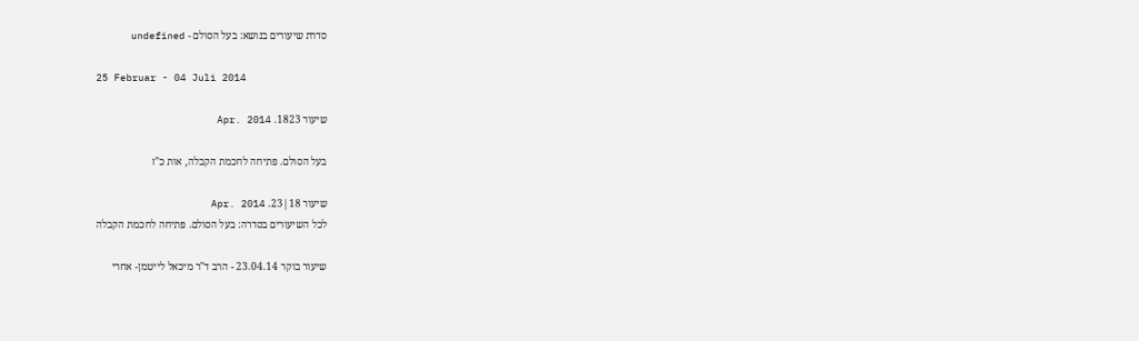סדרת שיעורים בנושא: בעל הסולם - undefined

25 Februar - 04 Juli 2014

שיעור 1823. Apr. 2014

בעל הסולם. פתיחה לחכמת הקבלה, אות כ"ז

שיעור 18|23. Apr. 2014
לכל השיעורים בסדרה: בעל הסולם. פתיחה לחכמת הקבלה

שיעור בוקר 23.04.14 - הרב ד"ר מיכאל לייטמן- אחרי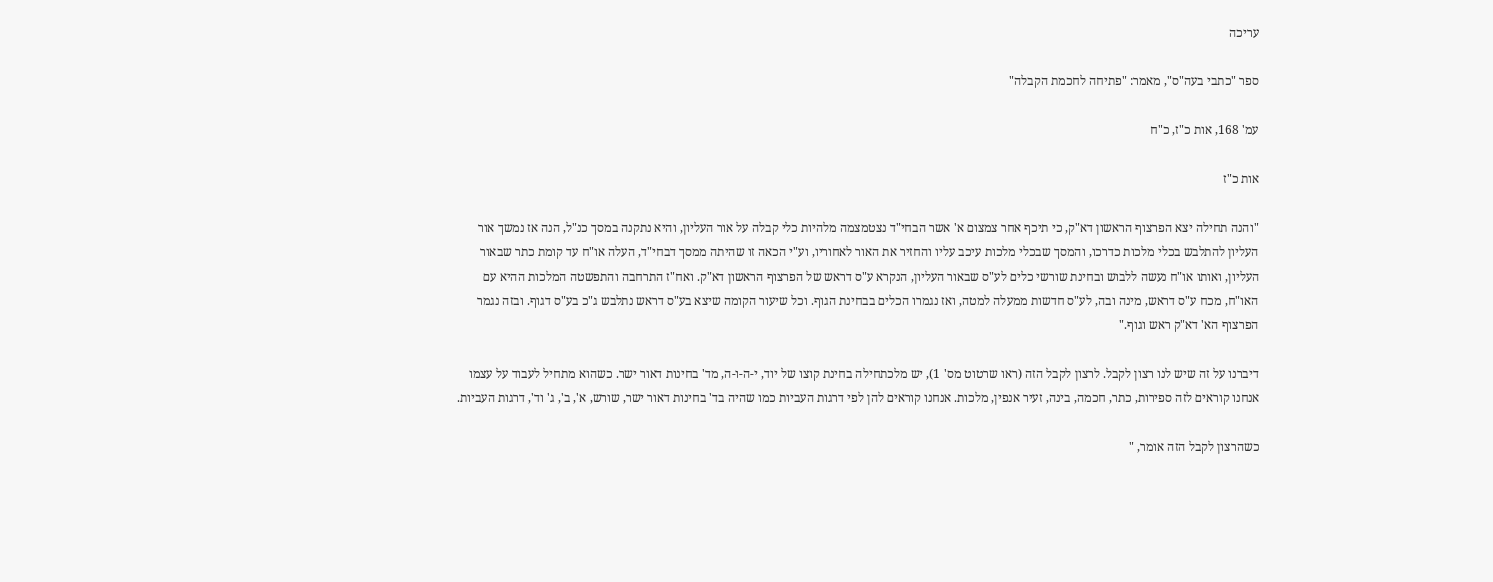עריכה

ספר "כתבי בעה"ס", מאמר: "פתיחה לחכמת הקבלה"

עמ' 168, אות כ"ז, כ"ח

אות כ"ז

"והנה תחילה יצא הפרצוף הראשון דא"ק, כי תיכף אחר צמצום א' אשר הבחי"ד נצטמצמה מלהיות כלי קבלה על אור העליון, והיא נתקנה במסך כנ"ל, הנה אז נמשך אור העליון להתלבש בכלי מלכות כדרכו, והמסך שבכלי מלכות עיכב עליו והחזיר את האור לאחוריו, וע"י הכאה זו שהיתה ממסך דבחי"ד, העלה או"ח עד קומת כתר שבאור העליון, ואותו או"ח נעשה ללבוש ובחינת שורשי כלים לע"ס שבאור העליון, הנקרא ע"ס דראש של הפרצוף הראשון דא"ק. ואח"ז התרחבה והתפשטה המלכות ההיא עם האו"ח, מכח ע"ס דראש, מינה ובה, לע"ס חדשות ממעלה למטה, ואז נגמרו הכלים בבחינת הגוף. וכל שיעור הקומה שיצא בע"ס דראש נתלבש ג"כ בע"ס דגוף. ובזה נגמר הפרצוף הא' דא"ק ראש וגוף."

דיברנו על זה שיש לנו רצון לקבל. לרצון לקבל הזה (ראו שרטוט מס' 1), יש מלכתחילה בחינת קוצו של יוד, י-ה-ו-ה, מד' בחינות דאור ישר. כשהוא מתחיל לעבוד על עצמו אנחנו קוראים לזה ספירות, כתר, חכמה, בינה, זעיר אנפין, מלכות. אנחנו קוראים להן לפי דרגות העביות כמו שהיה בד' בחינות דאור ישר, שורש, א', ב', ג' וד', דרגות העביות.

כשהרצון לקבל הזה אומר, "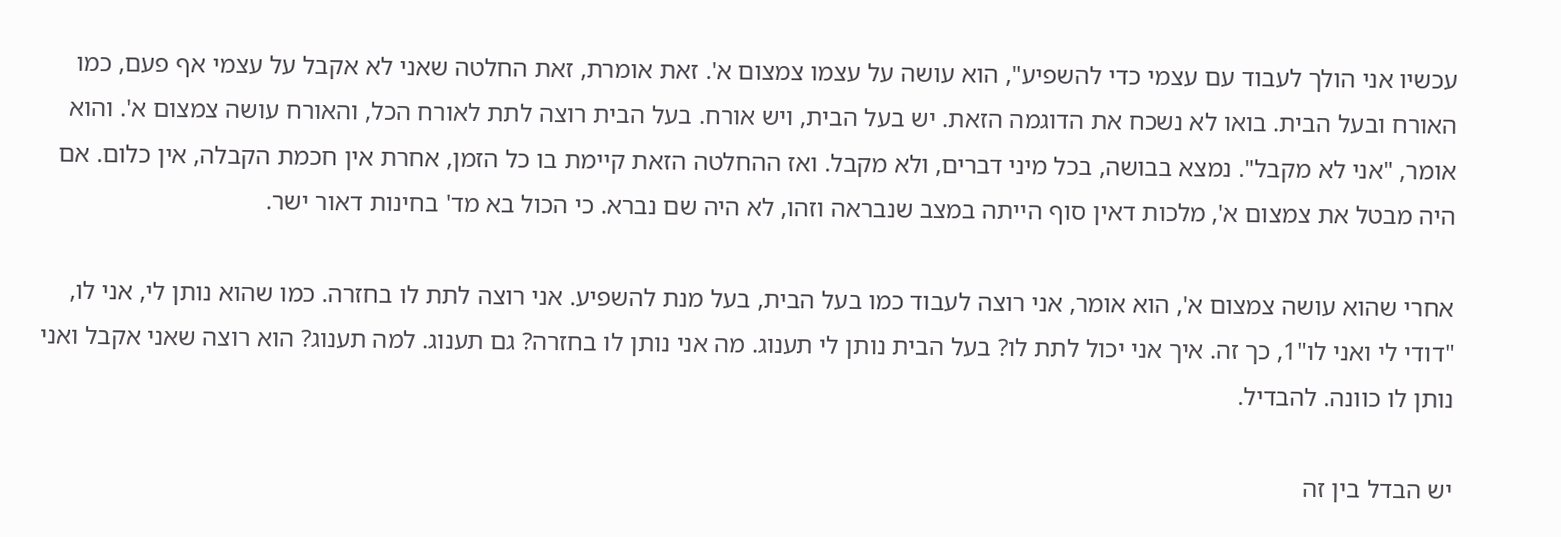עכשיו אני הולך לעבוד עם עצמי כדי להשפיע", הוא עושה על עצמו צמצום א'. זאת אומרת, זאת החלטה שאני לא אקבל על עצמי אף פעם, כמו האורח ובעל הבית. בואו לא נשכח את הדוגמה הזאת. יש בעל הבית, ויש אורח. בעל הבית רוצה לתת לאורח הכל, והאורח עושה צמצום א'. והוא אומר, "אני לא מקבל". נמצא בבושה, בכל מיני דברים, ולא מקבל. ואז ההחלטה הזאת קיימת בו כל הזמן, אחרת אין חכמת הקבלה, אין כלום. אם היה מבטל את צמצום א', מלכות דאין סוף הייתה במצב שנבראה וזהו, לא היה שם נברא. כי הכול בא מד' בחינות דאור ישר.

אחרי שהוא עושה צמצום א', הוא אומר, אני רוצה לעבוד כמו בעל הבית, בעל מנת להשפיע. אני רוצה לתת לו בחזרה. כמו שהוא נותן לי, אני לו, "דודי לי ואני לו"1, כך זה. איך אני יכול לתת לו? בעל הבית נותן לי תענוג. מה אני נותן לו בחזרה? גם תענוג. למה תענוג? הוא רוצה שאני אקבל ואני נותן לו כוונה. להבדיל.

יש הבדל בין זה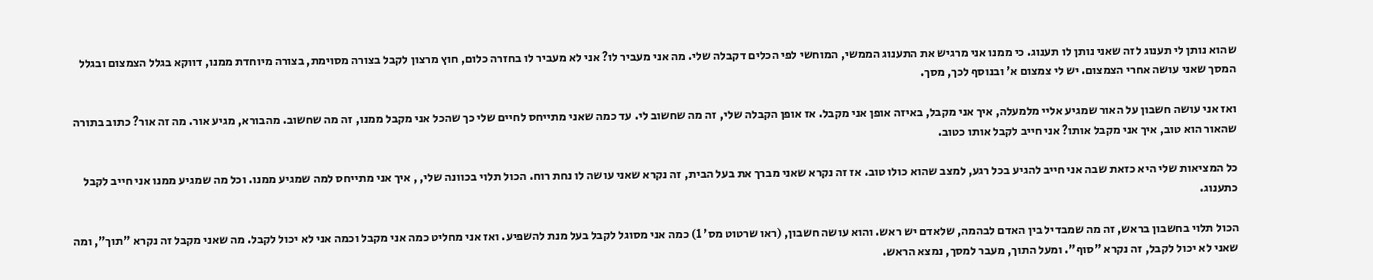שהוא נותן לי תענוג לזה שאני נותן לו תענוג. כי ממנו אני מרגיש את התענוג הממשי, המוחשי לפי הכלים דקבלה שלי. מה אני מעביר לו? אני לא מעביר לו בחזרה כלום, חוץ מרצון לקבל בצורה מסוימת, בצורה מיוחדת ממנו, דווקא בגלל הצמצום ובגלל המסך שאני עושה אחרי הצמצום. יש לי צמצום א' ובנוסף לכך, מסך.

ואז אני עושה חשבון על האור שמגיע אליי מלמעלה, איך אני מקבל, באיזה אופן אני מקבל. אז אופן הקבלה שלי, זה מה שחשוב לי. עד כמה שאני מתייחס לחיים שלי כך שהכל אני מקבל ממנו, זה מה שחשוב. מהבורא, מגיע אור. מה זה אור? כתוב בתורה שהאור הוא טוב, איך אני מקבל אותו? אני חייב לקבל אותו כטוב.

כל המציאות שלי היא כזאת שבה אני חייב להגיע בכל רגע, למצב שהוא כולו טוב. אז זה נקרא שאני מברך את בעל הבית, זה נקרא שאני עושה לו נחת רוח. הכול תלוי בכוונה שלי, , איך אני מתייחס למה שמגיע ממנו. וכל מה שמגיע ממנו אני חייב לקבל כתענוג.

הכול תלוי בחשבון בראש, זה מה שמבדיל בין האדם לבהמה, שלאדם יש ראש. והוא עושה חשבון, (ראו שרטוט מס' 1) כמה אני מסוגל לקבל בעל מנת להשפיע. ואז אני מחליט כמה אני מקבל וכמה אני לא יכול לקבל. מה שאני מקבל זה נקרא "תוך", ומה שאני לא יכול לקבל, זה נקרא "סוף". ומעל התוך, מעבר למסך, נמצא הראש.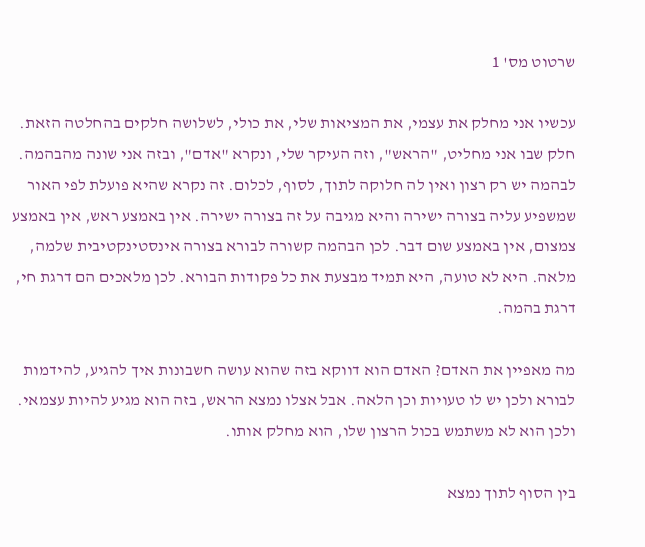שרטוט מס' 1

עכשיו אני מחלק את עצמי, את המציאות שלי, את כולי, לשלושה חלקים בהחלטה הזאת. חלק שבו אני מחליט, "הראש", וזה העיקר שלי, ונקרא "אדם", ובזה אני שונה מהבהמה. לבהמה יש רק רצון ואין לה חלוקה לתוך, לסוף, לכלום. זה נקרא שהיא פועלת לפי האור שמשפיע עליה בצורה ישירה והיא מגיבה על זה בצורה ישירה. אין באמצע ראש, אין באמצע צמצום, אין באמצע שום דבר. לכן הבהמה קשורה לבורא בצורה אינסטינקטיבית שלמה, מלאה. היא לא טועה, היא תמיד מבצעת את כל פקודות הבורא. לכן מלאכים הם דרגת חי, דרגת בהמה.

מה מאפיין את האדם? האדם הוא דווקא בזה שהוא עושה חשבונות איך להגיע, להידמות לבורא ולכן יש לו טעויות וכן הלאה. אבל אצלו נמצא הראש, בזה הוא מגיע להיות עצמאי. ולכן הוא לא משתמש בכול הרצון שלו, הוא מחלק אותו.

בין הסוף לתוך נמצא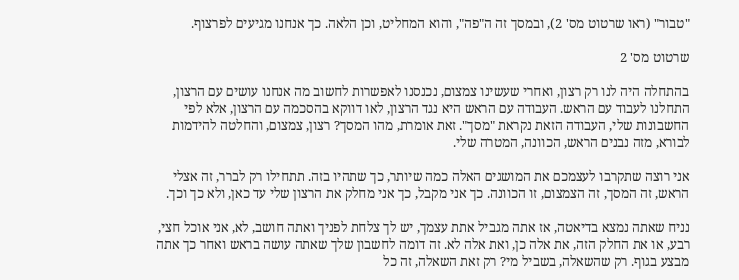"טבור" (ראו שרטוט מס' 2), ובמסך זה ה"פה", והוא המחליט, וכן הלאה. כך אנחנו מגיעים לפרצוף.

שרטוט מס' 2

בהתחלה היה לנו רק רצון, ואחרי שעשינו צמצום, נכנסנו לאפשרות לחשוב מה אנחנו עושים עם הרצון, התחלנו לעבוד עם הראש. העבודה עם הראש היא נגד הרצון, לאו דווקא בהסכמה עם הרצון, אלא לפי החשבונות שלי, העבודה הזאת נקראת "מסך". זאת אומרת, מהו המסך? רצון, צמצום, והחלטה להידמות לבורא, מזה נבנים הראש, הכוונה, המטרה שלי.

אני רוצה שתקרבו לעצמכם את המושגים האלה כמה שיותר, כך שתהיו בזה. תתחילו רק לברר, זה אצלי הראש, זה המסך, זה הצמצום, זו הכוונה. כך אני מקבל, כך אני מחלק את הרצון שלי עד כאן, ולא כך וכך.

נניח שאתה נמצא בדיאטה, אז אתה מגביל אתת עצמך, יש לך צלחת לפניך ואתה חושב, לא, אני אוכל חצי, רבע, או את החלק הזה, את אלה כן, ואת אלה לא. זה דומה לחשבון שלך שאתה עושה בראש ואחר כך אתה מבצע בגוף. רק שהשאלה, בשביל מי? רק זאת השאלה, זה כל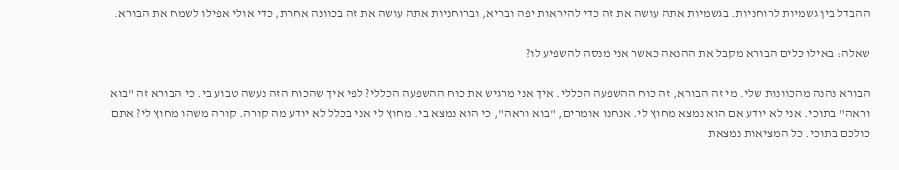ההבדל בין גשמיות לרוחניות. בגשמיות אתה עושה את זה כדי להיראות יפה ובריא, וברוחניות אתה עושה את זה בכוונה אחרת, כדי אולי אפילו לשמח את הבורא.

שאלה: באילו כלים הבורא מקבל את ההנאה כאשר אני מנסה להשפיע לו?

הבורא נהנה מהכוונות שלי. מי זה הבורא, זה כוח ההשפעה הכללי. איך אני מרגיש את כוח ההשפעה הכללי? לפי איך שהכוח הזה נעשה טבוע בי. כי הבורא זה "בוא וראה" בתוכי. אני לא יודע אם הוא נמצא מחוץ לי. אנחנו אומרים, "בוא וראה", כי הוא נמצא בי. מחוץ לי אני בכלל לא יודע מה קורה. קורה משהו מחוץ לי? אתם כולכם בתוכי. כל המציאות נמצאת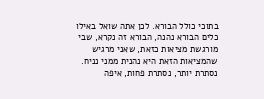בתוכי כולל הבורא. לכן אתה שואל באילו כלים הבורא נהנה, הבורא זה נקרא, שבי מורגשת מציאות כזאת, שאני מרגיש שהמציאות הזאת היא נהנית ממני נניח. נסתרת יותר, נסתרת פחות, איפה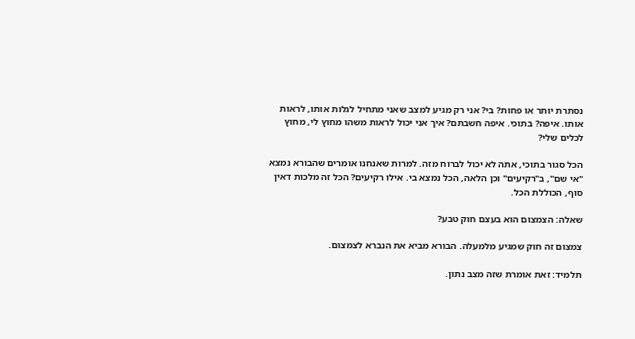נסתרת יותר או פחות? בי? אני רק מגיע למצב שאני מתחיל לגלות אותו, לראות אותו. איפה? בתוכי. איפה חשבתם? איך אני יכול לראות משהו מחוץ לי, מחוץ לכלים שלי?

הכל סגור בתוכי, אתה לא יכול לברוח מזה. למרות שאנחנו אומרים שהבורא נמצא "אי שם", ב"רקיעים" וכן הלאה, הכל נמצא בי. אילו רקיעים? הכל זה מלכות דאין סוף, הכוללת הכל.

שאלה: הצמצום הוא בעצם חוק טבע?

צמצום זה חוק שמגיע מלמעלה. הבורא מביא את הנברא לצמצום.

תלמיד: זאת אומרת שזה מצב נתון.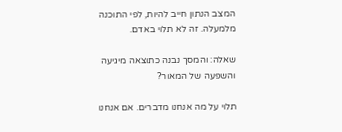המצב הנתון חייב להיות, לפי התוכנה מלמעלה. זה לא תלוי באדם.

שאלה: והמסך נבנה כתוצאה מיגיעה והשפעה של המאור?

תלוי על מה אנחנו מדברים. אם אנחנו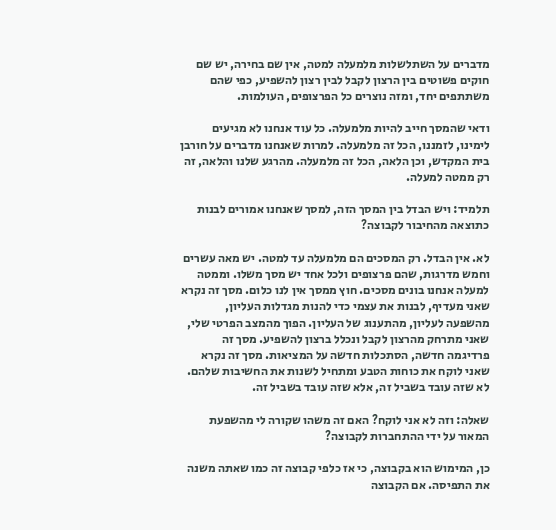מדברים על השתלשלות מלמעלה למטה, אין שם בחירה, יש שם חוקים פשוטים בין הרצון לקבל לבין רצון להשפיע, כפי שהם משתתפים יחד, ומזה נוצרים כל הפרצופים, העולמות.

ודאי שהמסך חייב להיות מלמעלה. כל עוד אנחנו לא מגיעים לימינו, לזמננו, הכל זה מלמעלה. למרות שאנחנו מדברים על חורבן בית המקדש, וכן הלאה, הכל זה מלמעלה. מהרגע שלנו והלאה, זה רק ממטה למעלה.

תלמיד: ויש הבדל בין המסך הזה, למסך שאנחנו אמורים לבנות כתוצאה מהחיבור לקבוצה?

לא. אין הבדל. רק המסכים הם מלמעלה עד למטה. יש מאה עשרים וחמש מדרגות, שהם פרצופים ולכל אחד יש מסך משלו. וממטה למעלה אנחנו בונים מסכים. חוץ ממסך אין לנו כלום. מסך זה נקרא שאני מעדיף, לבנות את עצמי כדי להנות מגדלות העליון, מהשפעה לעליון, מהתענוג של העליון. הפוך מהמצב הפרטי שלי, שאני מתרחק מהרצון לקבל ונכלל ברצון להשפיע. מסך זה פרדיגמה חדשה, הסתכלות חדשה על המציאות. מסך זה נקרא שאני לוקח את כוחות הטבע ומתחיל לשנות את החשיבות שלהם. לא שזה עובד בשביל זה, אלא שזה עובד בשביל זה.

שאלה: וזה לא אני לוקח? האם זה משהו שקורה לי מהשפעת המאור על ידי ההתחברות לקבוצה?

כן, המימוש הוא בקבוצה, כי אז כלפי קבוצה זה כמו שאתה משנה את התפיסה. אם הקבוצה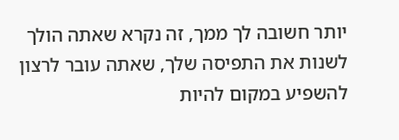יותר חשובה לך ממך, זה נקרא שאתה הולך לשנות את התפיסה שלך, שאתה עובר לרצון להשפיע במקום להיות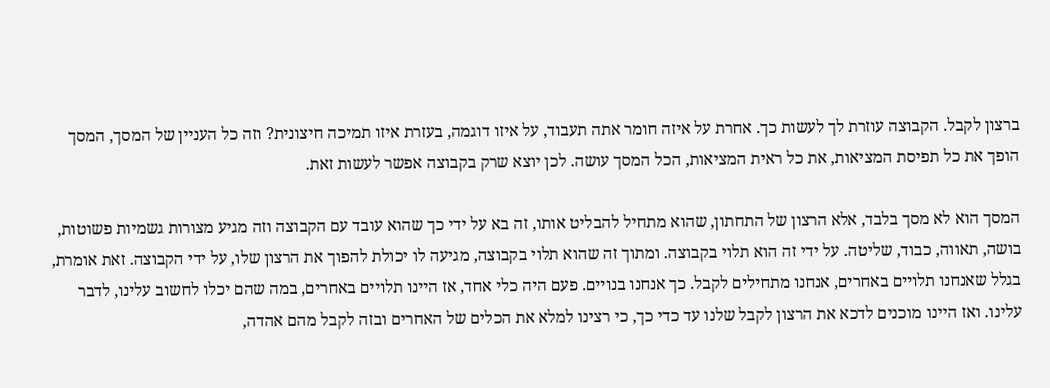ברצון לקבל. הקבוצה עוזרת לך לעשות כך. אחרת על איזה חומר אתה תעבוד, על איזו דוגמה, בעזרת איזו תמיכה חיצונית? וזה כל העניין של המסך, המסך הופך את כל תפיסת המציאות, את כל ראית המציאות, הכל המסך עושה. לכן יוצא שרק בקבוצה אפשר לעשות זאת.

המסך הוא לא מסך בלבד, אלא הרצון של התחתון, שהוא מתחיל להבליט אותו, זה בא על ידי כך שהוא עובד עם הקבוצה וזה מגיע מצורות גשמיות פשוטות, בושה, תאווה, כבוד, שליטה. על ידי זה הוא תלוי בקבוצה. ומתוך זה שהוא תלוי בקבוצה, מגיעה לו יכולת להפוך את הרצון שלו, על ידי הקבוצה. זאת אומרת, בגלל שאנחנו תלויים באחרים, אנחנו מתחילים לקבל. כך אנחנו בנויים. פעם היה כלי אחד, אז היינו תלויים באחרים, במה שהם יכלו לחשוב עלינו, לדבר עלינו. ואז היינו מוכנים לדכא את הרצון לקבל שלנו עד כדי כך, כי רצינו למלא את הכלים של האחרים ובזה לקבל מהם אהדה,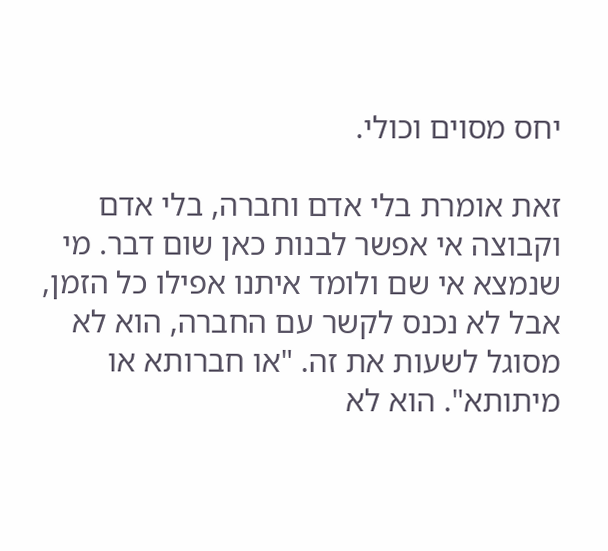יחס מסוים וכולי.

זאת אומרת בלי אדם וחברה, בלי אדם וקבוצה אי אפשר לבנות כאן שום דבר. מי שנמצא אי שם ולומד איתנו אפילו כל הזמן, אבל לא נכנס לקשר עם החברה, הוא לא מסוגל לשעות את זה. "או חברותא או מיתותא". הוא לא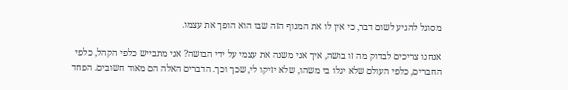מסוגל להגיע לשום דבר, כי אין לו את המנוף הזה שבו הוא הופך את עצמו.

אנחנו צריכים לבדוק מה זו בושה, איך אני משנה את עצמי על ידי הבושה? אני מתבייש כלפי הקהל, כלפי החברים, כלפי העולם שלא יגלו בי משהו, שלא יזיקו לי, שכך וכך. הדברים האלה הם מאוד חשובים. הפחד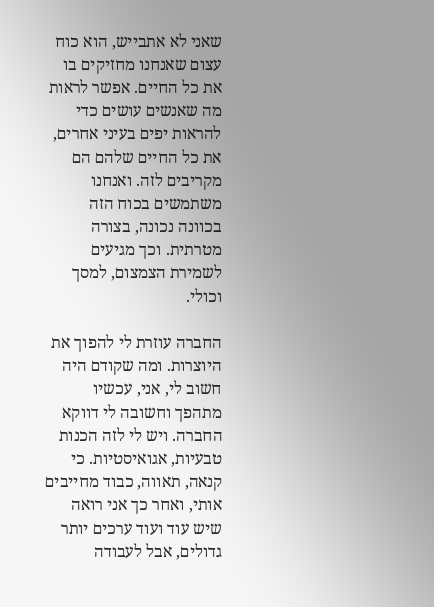שאני לא אתבייש, הוא כוח עצום שאנחנו מחזיקים בו את כל החיים. אפשר לראות מה שאנשים עושים כדי להראות יפים בעיני אחרים, את כל החיים שלהם הם מקריבים לזה. ואנחנו משתמשים בכוח הזה בכוונה נכונה, בצורה מטרתית. וכך מגיעים לשמירת הצמצום, למסך וכולי.

החברה עוזרת לי להפוך את היוצרות. ומה שקודם היה חשוב לי, אני, עכשיו מתהפך וחשובה לי דווקא החברה. ויש לי לזה הכנות טבעיות, אגואיסטיות. כי קנאה, תאווה, כבוד מחייבים אותי, ואחר כך אני רואה שיש עוד ועוד ערכים יותר גדולים, אבל לעבודה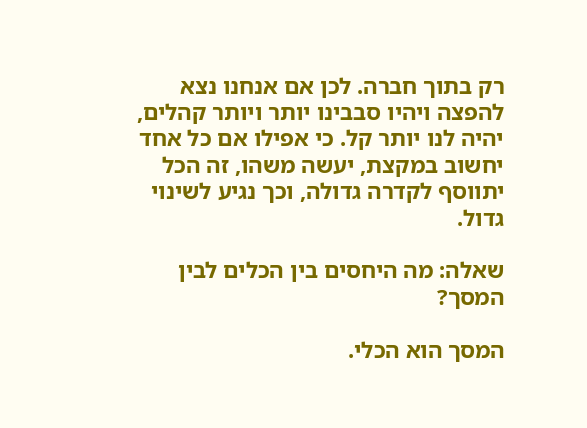רק בתוך חברה. לכן אם אנחנו נצא להפצה ויהיו סבבינו יותר ויותר קהלים, יהיה לנו יותר קל. כי אפילו אם כל אחד יחשוב במקצת, יעשה משהו, זה הכל יתווסף לקדרה גדולה, וכך נגיע לשינוי גדול.

שאלה: מה היחסים בין הכלים לבין המסך?

המסך הוא הכלי.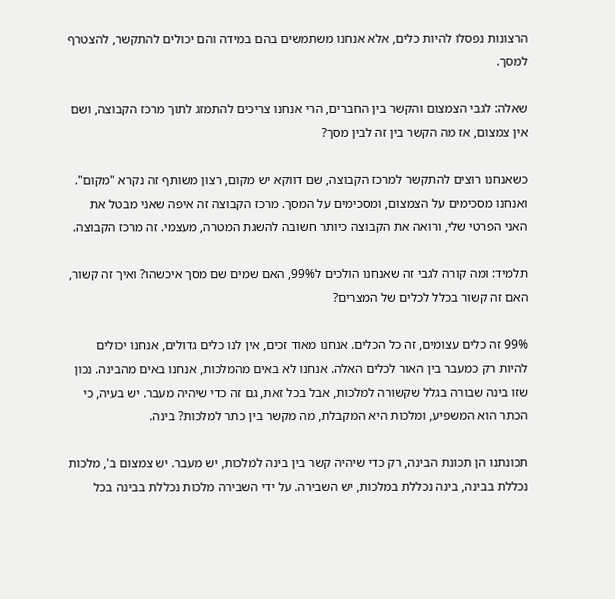הרצונות נפסלו להיות כלים, אלא אנחנו משתמשים בהם במידה והם יכולים להתקשר, להצטרף למסך.

שאלה: לגבי הצמצום והקשר בין החברים, הרי אנחנו צריכים להתמזג לתוך מרכז הקבוצה, ושם אין צמצום, אז מה הקשר בין זה לבין מסך?

כשאנחנו רוצים להתקשר למרכז הקבוצה, שם דווקא יש מקום, רצון משותף זה נקרא "מקום". ואנחנו מסכימים על הצמצום, ומסכימים על המסך. מרכז הקבוצה זה איפה שאני מבטל את האני הפרטי שלי, ורואה את הקבוצה כיותר חשובה להשגת המטרה, מעצמי. זה מרכז הקבוצה.

תלמיד: ומה קורה לגבי זה שאנחנו הולכים ל99%, האם שמים שם מסך איכשהו? ואיך זה קשור, האם זה קשור בכלל לכלים של המצרים?

99% זה כלים עצומים, זה כל הכלים. אנחנו מאוד זכים, אין לנו כלים גדולים, אנחנו יכולים להיות רק כמעבר בין האור לכלים האלה. אנחנו לא באים מהמלכות, אנחנו באים מהבינה. נכון שזו בינה שבורה בגלל שקשורה למלכות, אבל בכל זאת, גם זה כדי שיהיה מעבר. יש בעיה, כי הכתר הוא המשפיע, ומלכות היא המקבלת, מה מקשר בין כתר למלכות? בינה.

תכונתנו הן תכונת הבינה, רק כדי שיהיה קשר בין בינה למלכות, יש מעבר. יש צמצום ב', מלכות נכללת בבינה, בינה נכללת במלכות, יש השבירה. על ידי השבירה מלכות נכללת בבינה בכל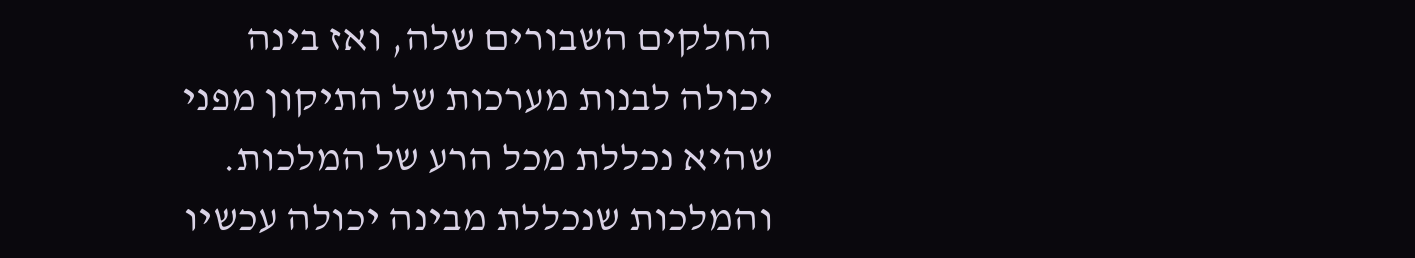החלקים השבורים שלה, ואז בינה יכולה לבנות מערכות של התיקון מפני שהיא נכללת מכל הרע של המלכות. והמלכות שנכללת מבינה יכולה עכשיו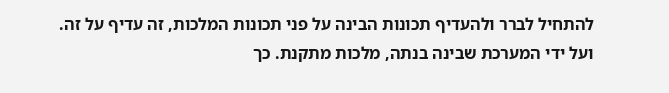להתחיל לברר ולהעדיף תכונות הבינה על פני תכונות המלכות, זה עדיף על זה. ועל ידי המערכת שבינה בנתה, מלכות מתקנת. כך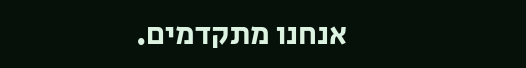אנחנו מתקדמים.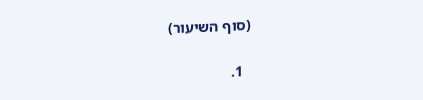(סוף השיעור)


  1.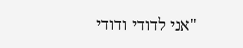"אני לדודי ודודי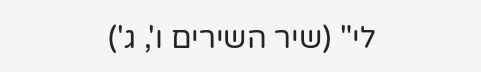לי" (שיר השירים ו', ג')